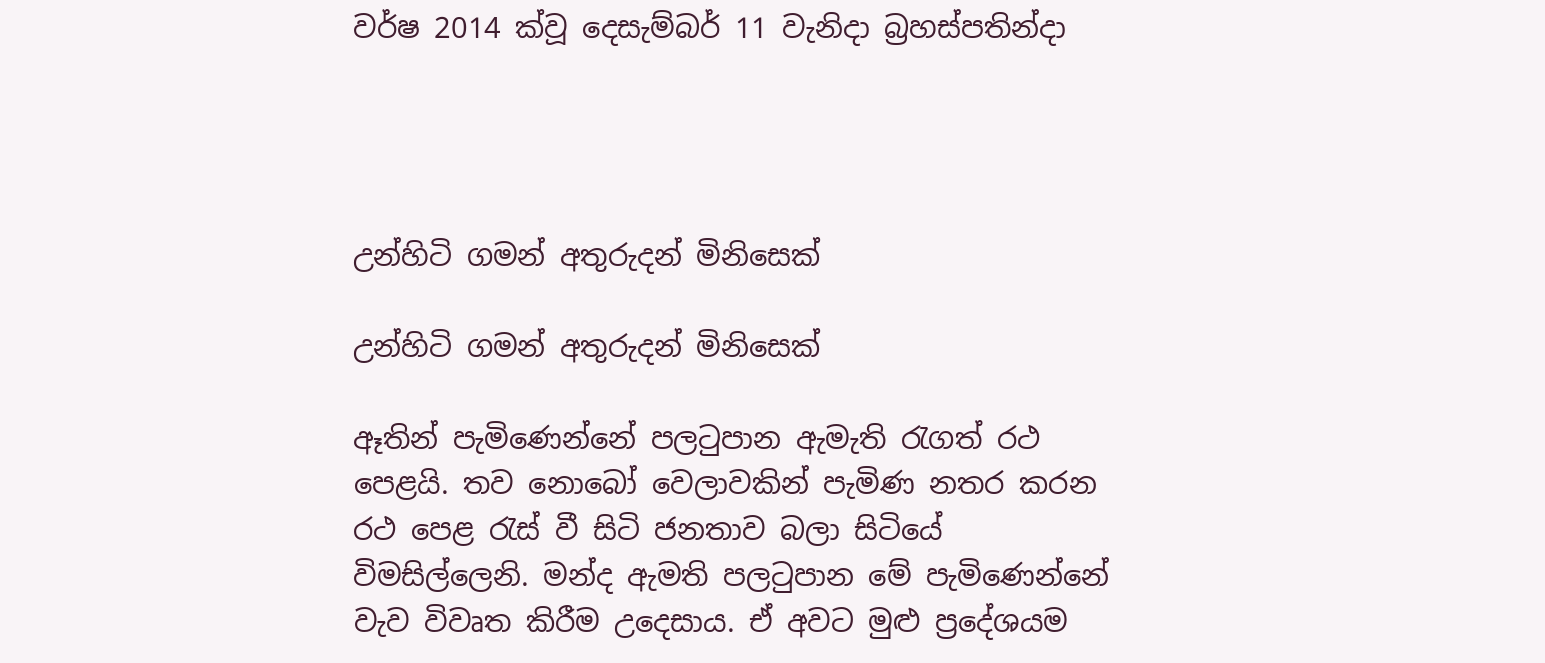වර්ෂ 2014 ක්වූ දෙසැම්බර් 11 වැනිදා බ්‍රහස්පතින්දා




උන්හිටි ගමන් අතුරුදන් මිනිසෙක්

උන්හිටි ගමන් අතුරුදන් මිනිසෙක්

ඈතින් පැමිණෙන්නේ පලටුපාන ඇමැති රැගත් රථ පෙළයි. තව නොබෝ වෙලාවකින් පැමිණ නතර කරන රථ පෙළ රැස් වී සිටි ජනතාව බලා සිටියේ විමසිල්ලෙනි. මන්ද ඇමති පලටුපාන මේ පැමිණෙන්නේ වැව විවෘත කිරීම උදෙසාය. ඒ අවට මුළු ප්‍රදේශයම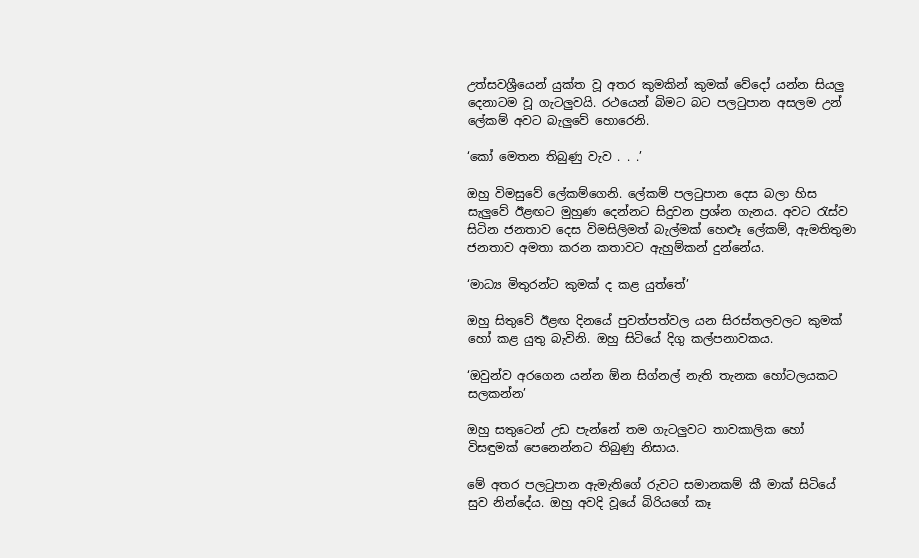උත්සවශ්‍රීයෙන් යුක්ත වූ අතර කුමකින් කුමක් වේදෝ යන්න සියලු දෙනාටම වූ ගැටලුවයි. රථයෙන් බිමට බට පලටුපාන අසලම උන් ලේකම් අවට බැලුවේ හොරෙනි.

‘කෝ මෙතන තිබුණු වැව . . .’

ඔහු විමසුවේ ලේකම්ගෙනි. ලේකම් පලටුපාන දෙස බලා හිස සැලුවේ ඊළඟට මුහුණ දෙන්නට සිදුවන ප්‍රශ්න ගැනය. අවට රැස්ව සිටින ජනතාව දෙස විමසිලිමත් බැල්මක් හෙළූ ලේකම්, ඇමතිතුමා ජනතාව අමතා කරන කතාවට ඇහුම්කන් දුන්නේය.

‘මාධ්‍ය මිතුරන්ට කුමක් ද කළ යුත්තේ’

ඔහු සිතුවේ ඊළඟ දිනයේ පුවත්පත්වල යන සිරස්තලවලට කුමක් හෝ කළ යුතු බැවිනි. ඔහු සිටියේ දිගු කල්පනාවකය.

‘ඔවුන්ව අරගෙන යන්න ඕන සිග්නල් නැති තැනක හෝටලයකට සලකන්න’

ඔහු සතුටෙන් උඩ පැන්නේ තම ගැටලුවට තාවකාලික හෝ විසඳුමක් පෙනෙන්නට තිබුණු නිසාය.

මේ අතර පලටුපාන ඇමැතිගේ රුවට සමානකම් කී මාක් සිටියේ සුව නින්දේය. ඔහු අවදි වූයේ බිරියගේ කෑ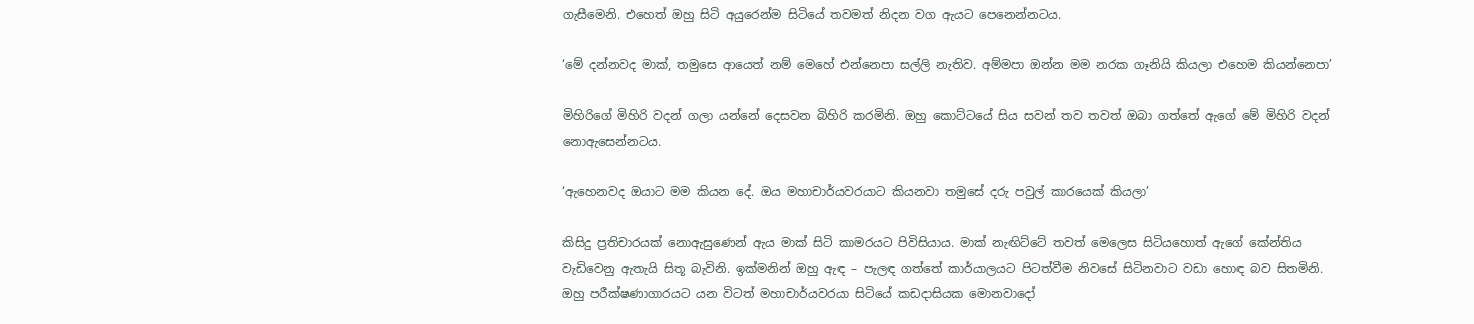ගැසීමෙනි. එහෙත් ඔහු සිටි අයුරෙන්ම සිටියේ තවමත් නිදන වග ඇයට පෙනෙන්නටය.

‘මේ දන්නවද මාක්, තමුසෙ ආයෙත් නම් මෙහේ එන්නෙපා සල්ලි නැතිව. අම්මපා ඔන්න මම නරක ගෑනියි කියලා එහෙම කියන්නෙපා’

මිහිරිගේ මිහිරි වදන් ගලා යන්නේ දෙසවන බිහිරි කරමිනි. ඔහු කොට්ටයේ සිය සවන් තව තවත් ඔබා ගත්තේ ඇගේ මේ මිහිරි වදන් නොඇසෙන්නටය.

‘ඇහෙනවද ඔයාට මම කියන දේ. ඔය මහාචාර්යවරයාට කියනවා තමුසේ දරු පවුල් කාරයෙක් කියලා’

කිසිදු ප්‍රතිචාරයක් නොඇසුණෙන් ඇය මාක් සිටි කාමරයට පිවිසියාය. මාක් නැඟිට්ටේ තවත් මෙලෙස සිටියහොත් ඇගේ කේන්තිය වැඩිවෙනු ඇතැයි සිතූ බැවිනි. ඉක්මනින් ඔහු ඇඳ – පැලඳ ගත්තේ කාර්යාලයට පිටත්වීම නිවසේ සිටිනවාට වඩා හොඳ බව සිතමිනි. ඔහු පරීක්ෂණාගාරයට යන විටත් මහාචාර්යවරයා සිටියේ කඩදාසියක මොනවාදෝ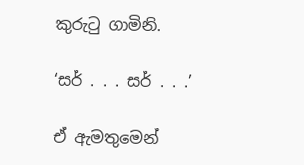කුරුටු ගාමිනි.

‘සර් . . . සර් . . .’

ඒ ඇමතුමෙන්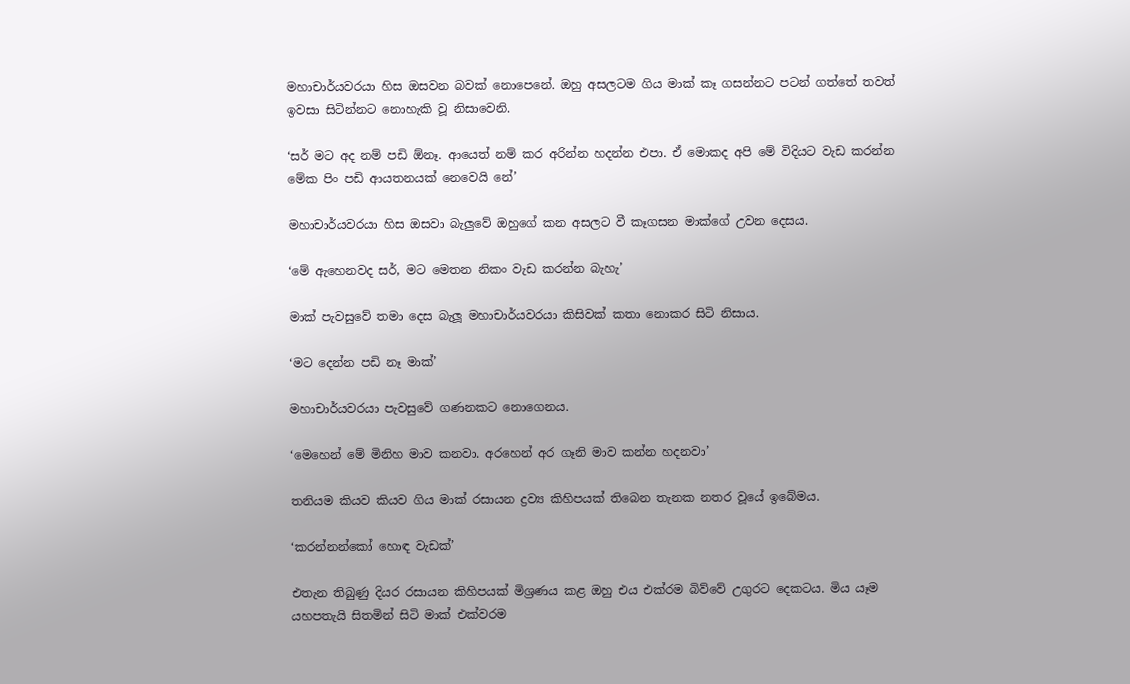මහාචාර්යවරයා හිස ඔසවන බවක් නොපෙනේ. ඔහු අසලටම ගිය මාක් කෑ ගසන්නට පටන් ගත්තේ තවත් ඉවසා සිටින්නට නොහැකි වූ නිසාවෙනි.

‘සර් මට අද නම් පඩි ඕනෑ. ආයෙත් නම් කර අරින්න හදන්න එපා. ඒ මොකද අපි මේ විදියට වැඩ කරන්න මේක පිං පඩි ආයතනයක් නෙවෙයි නේ’

මහාචාර්යවරයා හිස ඔසවා බැලුවේ ඔහුගේ කන අසලට වී කෑගසන මාක්ගේ උවන දෙසය.

‘මේ ඇහෙනවද සර්, මට මෙතන නිකං වැඩ කරන්න බැහැ’

මාක් පැවසුවේ තමා දෙස බැලූ මහාචාර්යවරයා කිසිවක් කතා නොකර සිටි නිසාය.

‘මට දෙන්න පඩි නෑ මාක්’

මහාචාර්යවරයා පැවසුවේ ගණනකට නොගෙනය.

‘මෙහෙන් මේ මිනිහ මාව කනවා. අරහෙන් අර ගෑනි මාව කන්න හදනවා’

තනියම කියව කියව ගිය මාක් රසායන ද්‍රව්‍ය කිහිපයක් තිබෙන තැනක නතර වූයේ ඉබේමය.

‘කරන්නන්කෝ හොඳ වැඩක්’

එතැන තිබුණු දියර රසායන කිහිපයක් මිශ්‍රණය කළ ඔහු එය එක්රම බිව්වේ උගුරට දෙකටය. මිය යෑම යහපතැයි සිතමින් සිටි මාක් එක්වරම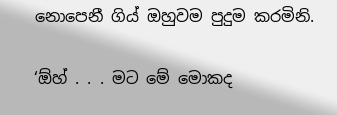නොපෙනී ගිය් ඔහුවම පුදුම කරමිනි.

‘ඕහ් . . . මට මේ මොකද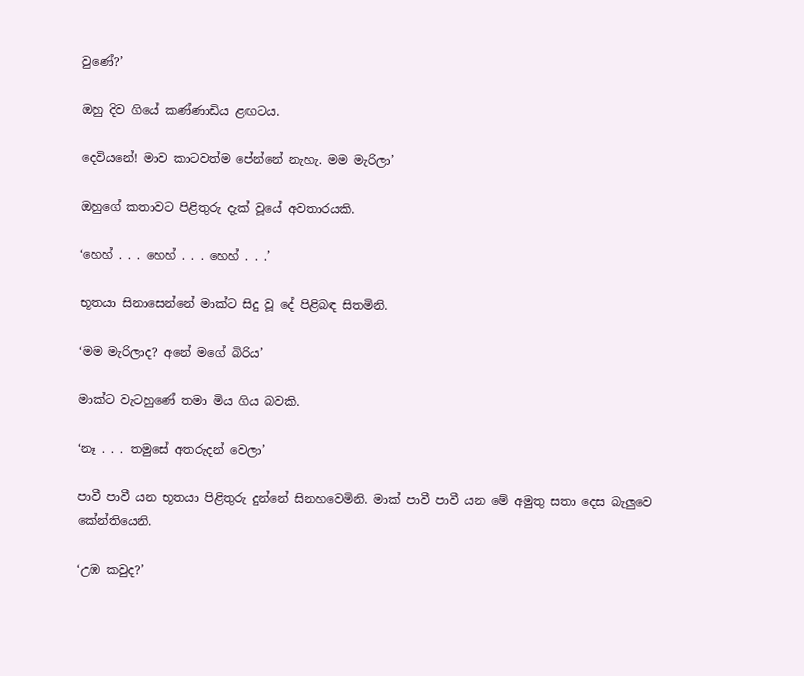වුණේ?’

ඔහු දිව ගියේ කණ්ණාඩිය ළඟටය.

දෙවියනේ! මාව කාටවත්ම පේන්නේ නැහැ. මම මැරිලා’

ඔහුගේ කතාවට පිළිතුරු දැක් වූයේ අවතාරයකි.

‘හෙහ් . . . හෙහ් . . . හෙහ් . . .’

භූතයා සිනාසෙන්නේ මාක්ට සිදු වූ දේ පිළිබඳ සිතමිනි.

‘මම මැරිලාද? අනේ මගේ බිරිය’

මාක්ට වැටහුණේ තමා මිය ගිය බවකි.

‘නෑ . . . තමුසේ අතරුදන් වෙලා’

පාවී පාවී යන භූතයා පිළිතුරු දුන්නේ සිනහවෙමිනි. මාක් පාවී පාවී යන මේ අමුතු සතා දෙස බැලුවෙ කේන්තියෙනි.

‘උඹ කවුද?’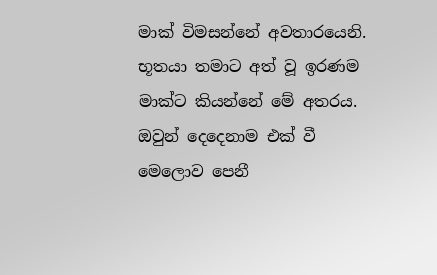මාක් විමසන්නේ අවතාරයෙනි. භූතයා තමාට අත් වූ ඉරණම මාක්ට කියන්නේ මේ අතරය. ඔවුන් දෙදෙනාම එක් වී මෙලොව පෙනී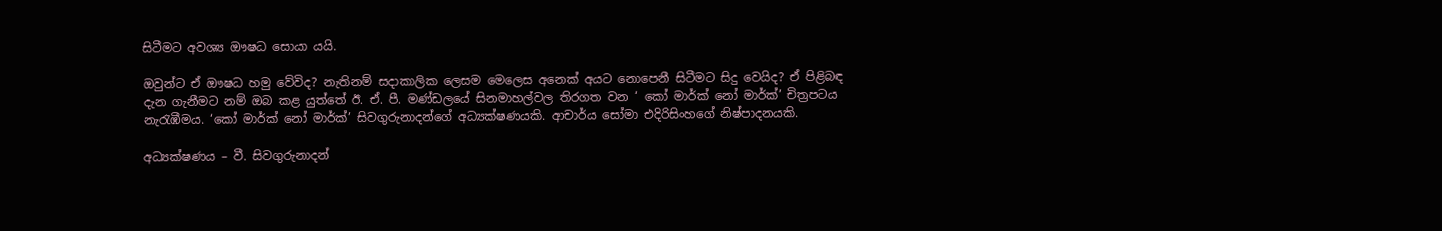සිටීමට අවශ්‍ය ඖෂධ සොයා යයි.

ඔවුන්ට ඒ ඖෂධ හමු වේවිද? නැතිනම් සදාකාලික ලෙසම මෙලෙස අනෙක් අයට නොපෙනී සිටීමට සිදු වෙයිද? ඒ පිළිබඳ දැන ගැනීමට නම් ඔබ කළ යුත්තේ ඊ. ඒ. පී. මණ්ඩලයේ සිනමාහල්වල තිරගත වන ‘ කෝ මාර්ක් නෝ මාර්ක්’ චිත්‍රපටය නැරැඹීමය. ‘කෝ මාර්ක් නෝ මාර්ක්’ සිවගුරුනාදන්ගේ අධ්‍යක්ෂණයකි. ආචාර්ය සෝමා එදිරිසිංහගේ නිෂ්පාදනයකි.

අධ්‍යක්ෂණය – වී. සිවගුරුනාදන්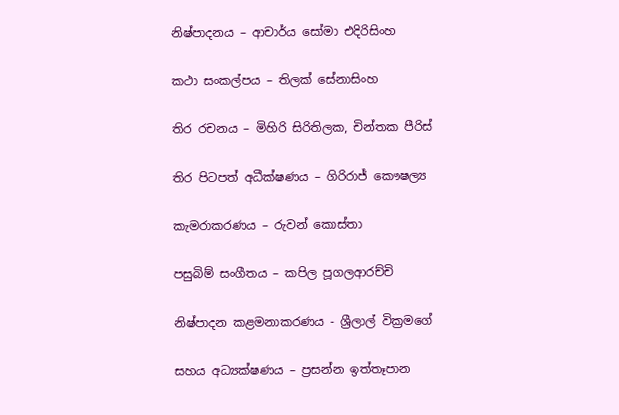නිෂ්පාදනය – ආචාර්ය සෝමා එදිරිසිංහ

කථා සංකල්පය – තිලක් සේනාසිංහ

තිර රචනය – මිහිරි සිරිතිලක, චින්තක පීරිස්

තිර පිටපත් අධීක්ෂණය – ගිරිරාජ් කෞෂල්‍ය

කැමරාකරණය – රුවන් කොස්තා

පසුබිම් සංගීතය – කපිල පූගලආරච්චි

නිෂ්පාදන කළමනාකරණය - ශ්‍රීලාල් වික්‍රමගේ

සහය අධ්‍යක්ෂණය – ප්‍රසන්න ඉත්තෑපාන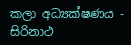කලා අධ්‍යක්ෂණය - සිරිනාථ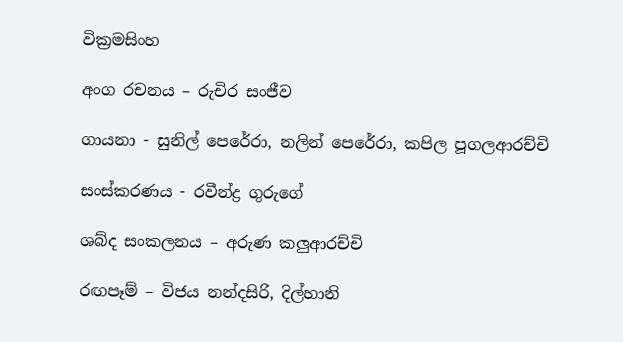වික්‍රමසිංහ

අංග රචනය – රුචිර සංජීව

ගායනා - සුනිල් පෙරේරා, නලින් පෙරේරා, කපිල පූගලආරච්චි

සංස්කරණය - රවීන්ද්‍ර ගුරුගේ

ශබ්ද සංකලනය – අරුණ කලුආරච්චි

රඟපෑම් – විජය නන්දසිරි, දිල්හානි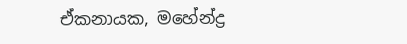ඒකනායක, මහේන්ද්‍ර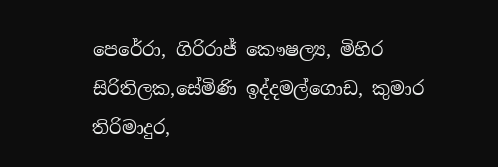පෙරේරා, ගිරිරාජ් කෞෂල්‍ය, මිහිර සිරිතිලක,සේමිණි ඉද්දමල්ගොඩ, කුමාර තිරිමාදුර,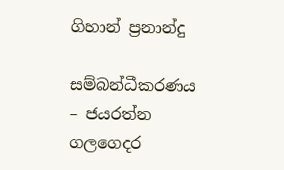ගිහාන් ප්‍රනාන්දු

සම්බන්ධීකරණය – ජයරත්න ගලගෙදර